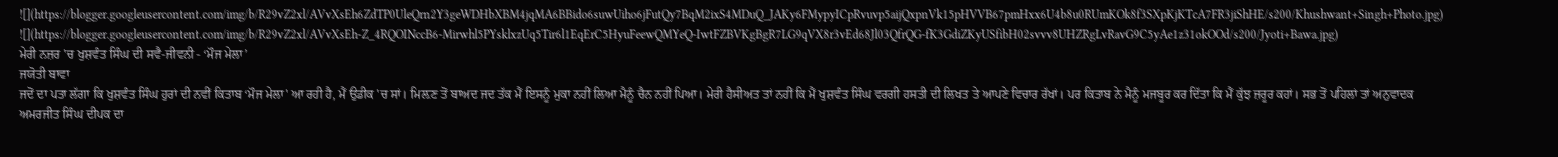![](https://blogger.googleusercontent.com/img/b/R29vZ2xl/AVvXsEh6ZdTP0UleQrn2Y3geWDHbXBM4jqMA6BBido6suwUiho6jFutQy7BqM2ixS4MDuQ_JAKy6FMypyICpRvuvp5aijQxpnVk15pHVVB67pmHxx6U4b8u0RUmKOk8f3SXpKjKTcA7FR3jiShHE/s200/Khushwant+Singh+Photo.jpg)
![](https://blogger.googleusercontent.com/img/b/R29vZ2xl/AVvXsEh-Z_4RQOINccB6-Mirwhl5PYsklxzUq5Tir6l1EqErC5HyuFeewQMYeQ-IwtFZBVKgBgR7LG9qVX8r3vEd68Jl03QfrQG-fK3GdiZKyUSfibH02svvv8UHZRgLvRavG9C5yAe1z31okOOd/s200/Jyoti+Bawa.jpg)
ਮੇਰੀ ਨਜ਼ਰ 'ਚ ਖੁਸ਼ਵੰਤ ਸਿੰਘ ਦੀ ਸਵੈ-ਜੀਵਨੀ - ‘ਮੌਜ ਮੇਲਾ’
ਜਯੋਤੀ ਬਾਵਾ
ਜਦੋਂ ਦਾ ਪਤਾ ਲੱਗਾ ਕਿ ਖੁਸ਼ਵੰਤ ਸਿੰਘ ਹੁਰਾਂ ਦੀ ਨਵੀਂ ਕਿਤਾਬ ‘ਮੌਜ ਮੇਲਾ' ਆ ਰਹੀ ਹੈ, ਮੈਂ ਉਡੀਕ 'ਚ ਸਾਂ। ਮਿਲ਼ਣ ਤੋਂ ਬਾਅਦ ਜਦ ਤੱਕ ਮੈਂ ਇਸਨੂੰ ਮੁਕਾ ਨਹੀਂ ਲਿਆ ਮੈਨੂੰ ਚੈਨ ਨਹੀਂ ਪਿਆ। ਮੇਰੀ ਹੈਸੀਅਤ ਤਾਂ ਨਹੀਂ ਕਿ ਮੈਂ ਖੁਸ਼ਵੰਤ ਸਿੰਘ ਵਰਗੀ ਹਸਤੀ ਦੀ ਲਿਖਤ ਤੇ ਆਪਣੇ ਵਿਚਾਰ ਰੱਖਾਂ। ਪਰ ਕਿਤਾਬ ਨੇ ਮੈਨੂੰ ਮਜਬੂਰ ਕਰ ਦਿੱਤਾ ਕਿ ਮੈਂ ਕੁੱਝ ਜ਼ਰੂਰ ਕਹਾਂ। ਸਭ ਤੋਂ ਪਹਿਲਾਂ ਤਾਂ ਅਨੁਵਾਦਕ ਅਮਰਜੀਤ ਸਿੰਘ ਦੀਪਕ ਦਾ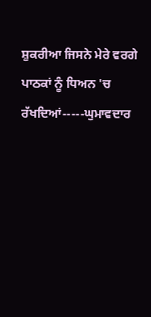ਸ਼ੁਕਰੀਆ ਜਿਸਨੇ ਮੇਰੇ ਵਰਗੇ ਪਾਠਕਾਂ ਨੂੰ ਧਿਅਨ 'ਚ ਰੱਖਦਿਆਂ-----ਘੁਮਾਵਦਾਰ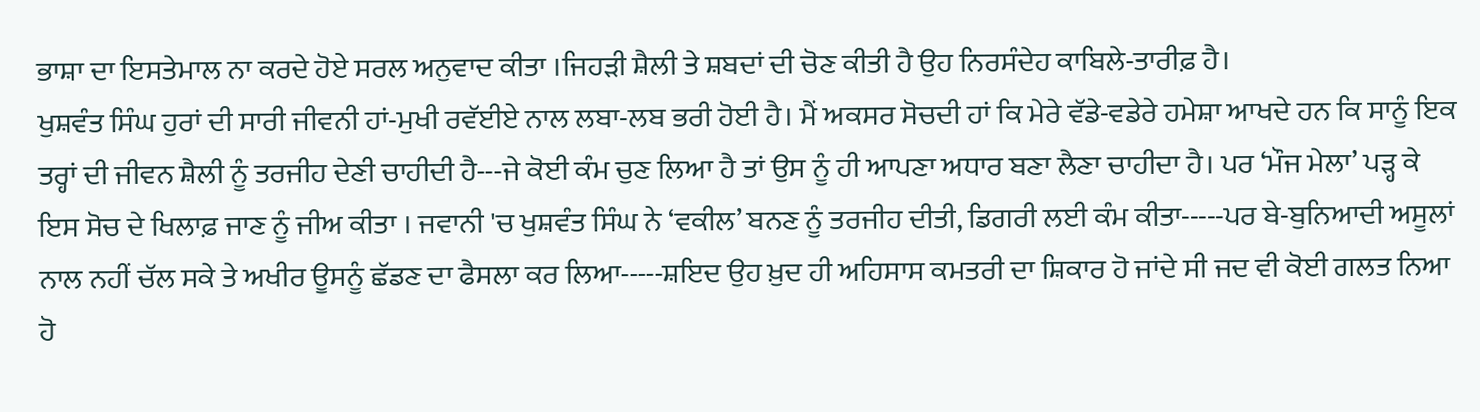ਭਾਸ਼ਾ ਦਾ ਇਸਤੇਮਾਲ ਨਾ ਕਰਦੇ ਹੋਏ ਸਰਲ ਅਨੁਵਾਦ ਕੀਤਾ ।ਜਿਹੜੀ ਸ਼ੈਲੀ ਤੇ ਸ਼ਬਦਾਂ ਦੀ ਚੋਣ ਕੀਤੀ ਹੈ ਉਹ ਨਿਰਸੰਦੇਹ ਕਾਬਿਲੇ-ਤਾਰੀਫ਼ ਹੈ।
ਖੁਸ਼ਵੰਤ ਸਿੰਘ ਹੁਰਾਂ ਦੀ ਸਾਰੀ ਜੀਵਨੀ ਹਾਂ-ਮੁਖੀ ਰਵੱਈਏ ਨਾਲ ਲਬਾ-ਲਬ ਭਰੀ ਹੋਈ ਹੈ। ਮੈਂ ਅਕਸਰ ਸੋਚਦੀ ਹਾਂ ਕਿ ਮੇਰੇ ਵੱਡੇ-ਵਡੇਰੇ ਹਮੇਸ਼ਾ ਆਖਦੇ ਹਨ ਕਿ ਸਾਨੂੰ ਇਕ ਤਰ੍ਹਾਂ ਦੀ ਜੀਵਨ ਸ਼ੈਲੀ ਨੂੰ ਤਰਜੀਹ ਦੇਣੀ ਚਾਹੀਦੀ ਹੈ---ਜੇ ਕੋਈ ਕੰਮ ਚੁਣ ਲਿਆ ਹੈ ਤਾਂ ਉਸ ਨੂੰ ਹੀ ਆਪਣਾ ਅਧਾਰ ਬਣਾ ਲੈਣਾ ਚਾਹੀਦਾ ਹੈ। ਪਰ ‘ਮੌਜ ਮੇਲਾ’ ਪੜ੍ਹ ਕੇ ਇਸ ਸੋਚ ਦੇ ਖਿਲਾਫ਼ ਜਾਣ ਨੂੰ ਜੀਅ ਕੀਤਾ । ਜਵਾਨੀ 'ਚ ਖੁਸ਼ਵੰਤ ਸਿੰਘ ਨੇ ‘ਵਕੀਲ’ ਬਨਣ ਨੂੰ ਤਰਜੀਹ ਦੀਤੀ, ਡਿਗਰੀ ਲਈ ਕੰਮ ਕੀਤਾ-----ਪਰ ਬੇ-ਬੁਨਿਆਦੀ ਅਸੂਲਾਂ ਨਾਲ ਨਹੀਂ ਚੱਲ ਸਕੇ ਤੇ ਅਖੀਰ ਊਸਨੂੰ ਛੱਡਣ ਦਾ ਫੈਸਲਾ ਕਰ ਲਿਆ-----ਸ਼ਇਦ ਉਹ ਖ਼ੁਦ ਹੀ ਅਹਿਸਾਸ ਕਮਤਰੀ ਦਾ ਸ਼ਿਕਾਰ ਹੋ ਜਾਂਦੇ ਸੀ ਜਦ ਵੀ ਕੋਈ ਗਲਤ ਨਿਆ ਹੋ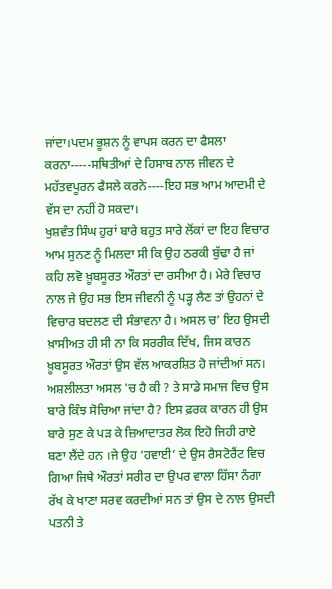ਜਾਂਦਾ।ਪਦਮ ਭੂਸ਼ਨ ਨੂੰ ਵਾਪਸ ਕਰਨ ਦਾ ਫੈਸਲਾ ਕਰਨਾ-----ਸਥਿਤੀਆਂ ਦੇ ਹਿਸਾਬ ਨਾਲ ਜੀਵਨ ਦੇ ਮਹੱਤਵਪੂਰਨ ਫੈਸਲੇ ਕਰਨੇ----ਇਹ ਸਭ ਆਮ ਆਦਮੀ ਦੇ ਵੱਸ ਦਾ ਨਹੀਂ ਹੋ ਸਕਦਾ।
ਖੁਸ਼ਵੰਤ ਸਿੰਘ ਹੁਰਾਂ ਬਾਰੇ ਬਹੁਤ ਸਾਰੇ ਲੋਂਕਾਂ ਦਾ ਇਹ ਵਿਚਾਰ ਆਮ ਸੁਨਣ ਨੂੰ ਮਿਲਦਾ ਸੀ ਕਿ ਉਹ ਠਰਕੀ ਬੁੱਢਾ ਹੈ ਜਾਂ ਕਹਿ ਲਵੋ ਖ਼ੂਬਸੂਰਤ ਔਰਤਾਂ ਦਾ ਰਸੀਆ ਹੈ। ਮੇਰੇ ਵਿਚਾਰ ਨਾਲ ਜੇ ਉਹ ਸਭ ਇਸ ਜੀਵਨੀ ਨੂੰ ਪੜ੍ਹ ਲੈਣ ਤਾਂ ਉਹਨਾਂ ਦੇ ਵਿਚਾਰ ਬਦਲਣ ਦੀ ਸੰਭਾਵਨਾ ਹੈ। ਅਸਲ ਚ’ ਇਹ ਉਸਦੀ ਖ਼ਾਸੀਅਤ ਹੀ ਸੀ ਨਾ ਕਿ ਸਰਰੀਕ ਦਿੱਖ, ਜਿਸ ਕਾਰਨ ਖ਼ੂਬਸੂਰਤ ਔਰਤਾਂ ਉਸ ਵੱਲ ਆਕਰਸ਼ਿਤ ਹੋ ਜਾਂਦੀਆਂ ਸਨ। ਅਸ਼ਲੀਲਤਾ ਅਸਲ 'ਚ ਹੈ ਕੀ ? ਤੇ ਸਾਡੇ ਸਮਾਜ ਵਿਚ ਉਸ ਬਾਰੇ ਕਿੰਝ ਸੋਚਿਆ ਜਾਂਦਾ ਹੈ? ਇਸ ਫ਼ਰਕ ਕਾਰਨ ਹੀ ਉਸ ਬਾਰੇ ਸੁਣ ਕੇ ਪੜ ਕੇ ਜ਼ਿਆਦਾਤਰ ਲੋਕ ਇਹੋ ਜਿਹੀ ਰਾਏ ਬਣਾ ਲੈਂਦੇ ਹਨ ।ਜੇ ਉਹ ‘ਹਵਾਈ’ ਦੇ ਉਸ ਰੈਸਟੋਰੈਂਟ ਵਿਚ ਗਿਆ ਜਿਥੇ ਔਰਤਾਂ ਸਰੀਰ ਦਾ ਉਪਰ ਵਾਲਾ ਹਿੱਸਾ ਨੰਗਾ ਰੱਖ ਕੇ ਖਾਣਾ ਸਰਵ ਕਰਦੀਆਂ ਸਨ ਤਾਂ ਉਸ ਦੇ ਨਾਲ ਉਸਦੀ ਪਤਨੀ ਤੇ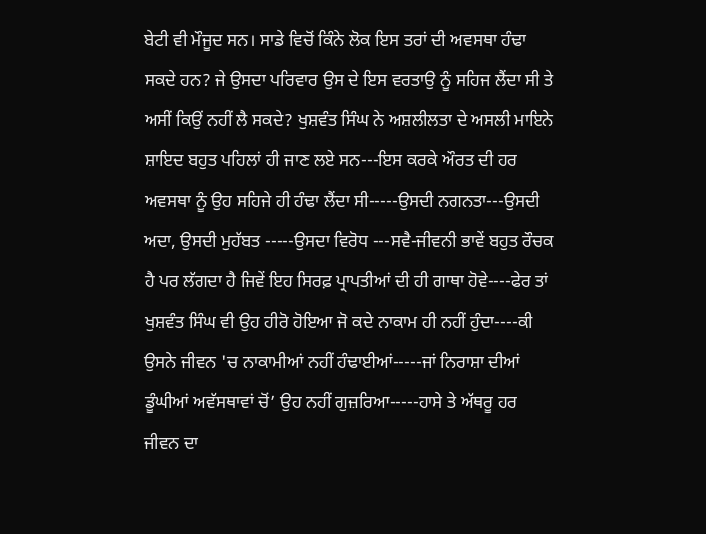ਬੇਟੀ ਵੀ ਮੌਜੂਦ ਸਨ। ਸਾਡੇ ਵਿਚੋਂ ਕਿੰਨੇ ਲੋਕ ਇਸ ਤਰਾਂ ਦੀ ਅਵਸਥਾ ਹੰਢਾ ਸਕਦੇ ਹਨ? ਜੇ ਉਸਦਾ ਪਰਿਵਾਰ ਉਸ ਦੇ ਇਸ ਵਰਤਾਉ ਨੂੰ ਸਹਿਜ ਲੈਂਦਾ ਸੀ ਤੇ ਅਸੀਂ ਕਿਉਂ ਨਹੀਂ ਲੈ ਸਕਦੇ? ਖੁਸ਼ਵੰਤ ਸਿੰਘ ਨੇ ਅਸ਼ਲੀਲਤਾ ਦੇ ਅਸਲੀ ਮਾਇਨੇ ਸ਼ਾਇਦ ਬਹੁਤ ਪਹਿਲਾਂ ਹੀ ਜਾਣ ਲਏ ਸਨ---ਇਸ ਕਰਕੇ ਔਰਤ ਦੀ ਹਰ ਅਵਸਥਾ ਨੂੰ ਉਹ ਸਹਿਜੇ ਹੀ ਹੰਢਾ ਲੈਂਦਾ ਸੀ-----ਉਸਦੀ ਨਗਨਤਾ---ਉਸਦੀ ਅਦਾ, ਉਸਦੀ ਮੁਹੱਬਤ -----ਉਸਦਾ ਵਿਰੋਧ ---ਸਵੈ-ਜੀਵਨੀ ਭਾਵੇਂ ਬਹੁਤ ਰੌਚਕ ਹੈ ਪਰ ਲੱਗਦਾ ਹੈ ਜਿਵੇਂ ਇਹ ਸਿਰਫ਼ ਪ੍ਰਾਪਤੀਆਂ ਦੀ ਹੀ ਗਾਥਾ ਹੋਵੇ----ਫੇਰ ਤਾਂ ਖੁਸ਼ਵੰਤ ਸਿੰਘ ਵੀ ਉਹ ਹੀਰੋ ਹੋਇਆ ਜੋ ਕਦੇ ਨਾਕਾਮ ਹੀ ਨਹੀਂ ਹੁੰਦਾ----ਕੀ ਉਸਨੇ ਜੀਵਨ 'ਚ ਨਾਕਾਮੀਆਂ ਨਹੀਂ ਹੰਢਾਈਆਂ-----ਜਾਂ ਨਿਰਾਸ਼ਾ ਦੀਆਂ ਡੂੰਘੀਆਂ ਅਵੱਸਥਾਵਾਂ ਚੋਂ’ ਉਹ ਨਹੀਂ ਗੁਜ਼ਰਿਆ-----ਹਾਸੇ ਤੇ ਅੱਥਰੂ ਹਰ ਜੀਵਨ ਦਾ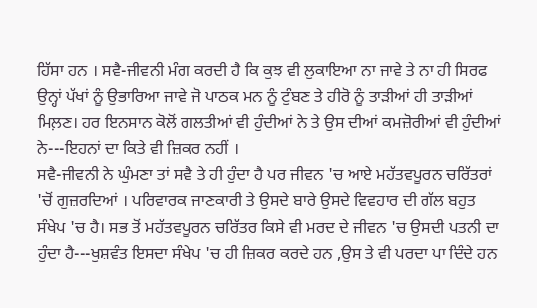ਹਿੱਸਾ ਹਨ । ਸਵੈ-ਜੀਵਨੀ ਮੰਗ ਕਰਦੀ ਹੈ ਕਿ ਕੁਝ ਵੀ ਲੁਕਾਇਆ ਨਾ ਜਾਵੇ ਤੇ ਨਾ ਹੀ ਸਿਰਫ ਉਨ੍ਹਾਂ ਪੱਖਾਂ ਨੂੰ ਉਭਾਰਿਆ ਜਾਵੇ ਜੋ ਪਾਠਕ ਮਨ ਨੂੰ ਟੁੰਬਣ ਤੇ ਹੀਰੋ ਨੂੰ ਤਾੜੀਆਂ ਹੀ ਤਾੜੀਆਂ ਮਿਲ਼ਣ। ਹਰ ਇਨਸਾਨ ਕੋਲੋਂ ਗਲਤੀਆਂ ਵੀ ਹੁੰਦੀਆਂ ਨੇ ਤੇ ਉਸ ਦੀਆਂ ਕਮਜ਼ੋਰੀਆਂ ਵੀ ਹੁੰਦੀਆਂ ਨੇ---ਇਹਨਾਂ ਦਾ ਕਿਤੇ ਵੀ ਜ਼ਿਕਰ ਨਹੀਂ ।
ਸਵੈ-ਜੀਵਨੀ ਨੇ ਘੁੰਮਣਾ ਤਾਂ ਸਵੈ ਤੇ ਹੀ ਹੁੰਦਾ ਹੈ ਪਰ ਜੀਵਨ 'ਚ ਆਏ ਮਹੱਤਵਪੂਰਨ ਚਰਿੱਤਰਾਂ 'ਚੋਂ ਗੁਜ਼ਰਦਿਆਂ । ਪਰਿਵਾਰਕ ਜਾਣਕਾਰੀ ਤੇ ਉਸਦੇ ਬਾਰੇ ਉਸਦੇ ਵਿਵਹਾਰ ਦੀ ਗੱਲ ਬਹੁਤ ਸੰਖੇਪ 'ਚ ਹੈ। ਸਭ ਤੋਂ ਮਹੱਤਵਪੂਰਨ ਚਰਿੱਤਰ ਕਿਸੇ ਵੀ ਮਰਦ ਦੇ ਜੀਵਨ 'ਚ ਉਸਦੀ ਪਤਨੀ ਦਾ ਹੁੰਦਾ ਹੈ---ਖੁਸ਼ਵੰਤ ਇਸਦਾ ਸੰਖੇਪ 'ਚ ਹੀ ਜ਼ਿਕਰ ਕਰਦੇ ਹਨ ,ਉਸ ਤੇ ਵੀ ਪਰਦਾ ਪਾ ਦਿੰਦੇ ਹਨ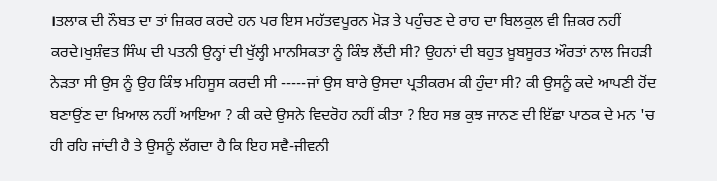।ਤਲਾਕ ਦੀ ਨੌਬਤ ਦਾ ਤਾਂ ਜ਼ਿਕਰ ਕਰਦੇ ਹਨ ਪਰ ਇਸ ਮਹੱਤਵਪੂਰਨ ਮੋੜ ਤੇ ਪਹੁੰਚਣ ਦੇ ਰਾਹ ਦਾ ਬਿਲਕੁਲ ਵੀ ਜ਼ਿਕਰ ਨਹੀਂ ਕਰਦੇ।ਖੁਸ਼ੰਵਤ ਸਿੰਘ ਦੀ ਪਤਨੀ ਉਨ੍ਹਾਂ ਦੀ ਖੁੱਲ੍ਹੀ ਮਾਨਸਿਕਤਾ ਨੂੰ ਕਿੰਝ ਲੈਂਦੀ ਸੀ? ਉਹਨਾਂ ਦੀ ਬਹੁਤ ਖ਼ੂਬਸੂਰਤ ਔਰਤਾਂ ਨਾਲ ਜਿਹੜੀ ਨੇੜਤਾ ਸੀ ਉਸ ਨੂੰ ਉਹ ਕਿੰਝ ਮਹਿਸੂਸ ਕਰਦੀ ਸੀ -----ਜਾਂ ਉਸ ਬਾਰੇ ਉਸਦਾ ਪ੍ਰਤੀਕਰਮ ਕੀ ਹੁੰਦਾ ਸੀ? ਕੀ ਉਸਨੂੰ ਕਦੇ ਆਪਣੀ ਹੋਂਦ ਬਣਾਉਂਣ ਦਾ ਖ਼ਿਆਲ ਨਹੀਂ ਆਇਆ ? ਕੀ ਕਦੇ ਉਸਨੇ ਵਿਦਰੋਹ ਨਹੀਂ ਕੀਤਾ ? ਇਹ ਸਭ ਕੁਝ ਜਾਨਣ ਦੀ ਇੱਛਾ ਪਾਠਕ ਦੇ ਮਨ 'ਚ ਹੀ ਰਹਿ ਜਾਂਦੀ ਹੈ ਤੇ ਉਸਨੂੰ ਲੱਗਦਾ ਹੈ ਕਿ ਇਹ ਸਵੈ-ਜੀਵਨੀ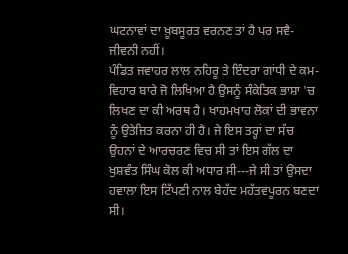ਘਟਨਾਵਾਂ ਦਾ ਖ਼ੂਬਸੂਰਤ ਵਰਨਣ ਤਾਂ ਹੈ ਪਰ ਸਵੈ-ਜੀਵਨੀ ਨਹੀਂ।
ਪੰਡਿਤ ਜਵਾਹਰ ਲਾਲ ਨਹਿਰੂ ਤੇ ਇੰਦਰਾ ਗਾਂਧੀ ਦੇ ਕਮ-ਵਿਹਾਰ ਬਾਰੇ ਜੋ ਲਿਖਿਆ ਹੈ ਉਸਨੂੰ ਸੰਕੇਤਿਕ ਭਾਸ਼ਾ 'ਚ ਲਿਖਣ ਦਾ ਕੀ ਅਰਥ ਹੈ। ਖਾਹਮਖਾਹ ਲੋਕਾਂ ਦੀ ਭਾਵਨਾ ਨੂੰ ਉਤੇਜਿਤ ਕਰਨਾ ਹੀ ਹੈ। ਜੇ ਇਸ ਤਰ੍ਹਾਂ ਦਾ ਸੱਚ ਉਹਨਾਂ ਦੇ ਆਰਚਰਣ ਵਿਚ ਸੀ ਤਾਂ ਇਸ ਗੱਲ ਦਾ ਖੁਸ਼ਵੰਤ ਸਿੰਘ ਕੋਲ ਕੀ ਅਧਾਰ ਸੀ---ਜੇ ਸੀ ਤਾਂ ਉਸਦਾ ਹਵਾਲਾ ਇਸ ਟਿੱਪਣੀ ਨਾਲ ਬੇਹੱਦ ਮਹੱਤਵਪੂਰਨ ਬਣਦਾ ਸੀ।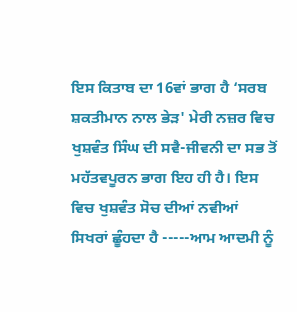ਇਸ ਕਿਤਾਬ ਦਾ 16ਵਾਂ ਭਾਗ ਹੈ ‘ਸਰਬ ਸ਼ਕਤੀਮਾਨ ਨਾਲ ਭੇੜ' ਮੇਰੀ ਨਜ਼ਰ ਵਿਚ ਖੁਸ਼ਵੰਤ ਸਿੰਘ ਦੀ ਸਵੈ-ਜੀਵਨੀ ਦਾ ਸਭ ਤੋਂ ਮਹੱਤਵਪੂਰਨ ਭਾਗ ਇਹ ਹੀ ਹੈ। ਇਸ ਵਿਚ ਖੁਸ਼ਵੰਤ ਸੋਚ ਦੀਆਂ ਨਵੀਆਂ ਸਿਖਰਾਂ ਛੂੰਹਦਾ ਹੈ -----ਆਮ ਆਦਮੀ ਨੂੰ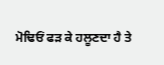ਮੋਢਿਓਂ ਫੜ ਕੇ ਹਲੂਣਦਾ ਹੈ ਤੇ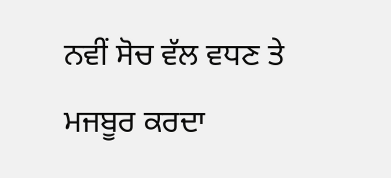ਨਵੀਂ ਸੋਚ ਵੱਲ ਵਧਣ ਤੇ ਮਜਬੂਰ ਕਰਦਾ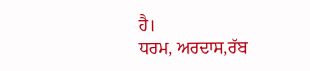ਹੈ।
ਧਰਮ, ਅਰਦਾਸ,ਰੱਬ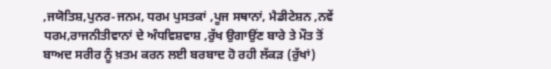,ਜਯੋਤਿਸ਼,ਪੁਨਰ-ਜਨਮ, ਧਰਮ ਪੁਸਤਕਾਂ ,ਪੂਜ ਸਥਾਨਾਂ, ਮੈਡੀਟੇਸ਼ਨ ,ਨਵੇਂ ਧਰਮ,ਰਾਜਨੀਤੀਵਾਨਾਂ ਦੇ ਅੰਧਵਿਸ਼ਵਾਸ਼ ,ਰੁੱਖ ਉਗਾਉਂਣ ਬਾਰੇ ਤੇ ਮੌਤ ਤੋਂ ਬਾਅਦ ਸਰੀਰ ਨੂੰ ਖ਼ਤਮ ਕਰਨ ਲਈ ਬਰਬਾਦ ਹੋ ਰਹੀ ਲੱਕੜ (ਰੁੱਖਾਂ)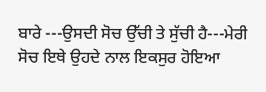ਬਾਰੇ ---ਉਸਦੀ ਸੋਚ ਉੱਚੀ ਤੇ ਸੁੱਚੀ ਹੈ---ਮੇਰੀ ਸੋਚ ਇਥੇ ਉਹਦੇ ਨਾਲ ਇਕਸੁਰ ਹੋਇਆ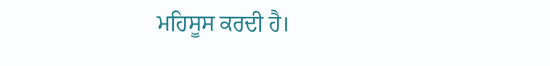ਮਹਿਸੂਸ ਕਰਦੀ ਹੈ।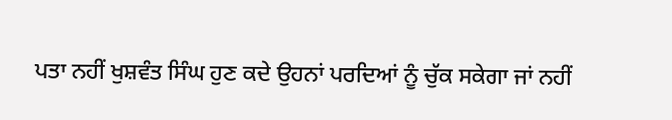ਪਤਾ ਨਹੀਂ ਖੁਸ਼ਵੰਤ ਸਿੰਘ ਹੁਣ ਕਦੇ ਉਹਨਾਂ ਪਰਦਿਆਂ ਨੂੰ ਚੁੱਕ ਸਕੇਗਾ ਜਾਂ ਨਹੀਂ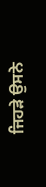ਜਿਹੜੇ ਉਸਨੇ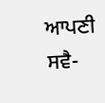ਆਪਣੀ ਸਵੈ-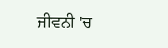ਜੀਵਨੀ 'ਚ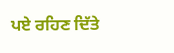ਪਏ ਰਹਿਣ ਦਿੱਤੇ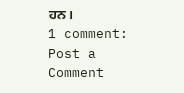ਹਨ।
1 comment:
Post a Comment